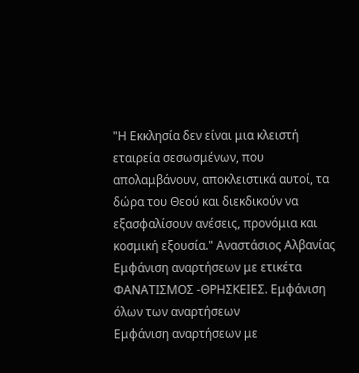"Η Εκκλησία δεν είναι μια κλειστή εταιρεία σεσωσμένων, που απολαμβάνουν, αποκλειστικά αυτοί, τα δώρα του Θεού και διεκδικούν να εξασφαλίσουν ανέσεις, προνόμια και κοσμική εξουσία." Αναστάσιος Αλβανίας
Εμφάνιση αναρτήσεων με ετικέτα ΦΑΝΑΤΙΣΜΟΣ -ΘΡΗΣΚΕΙΕΣ. Εμφάνιση όλων των αναρτήσεων
Εμφάνιση αναρτήσεων με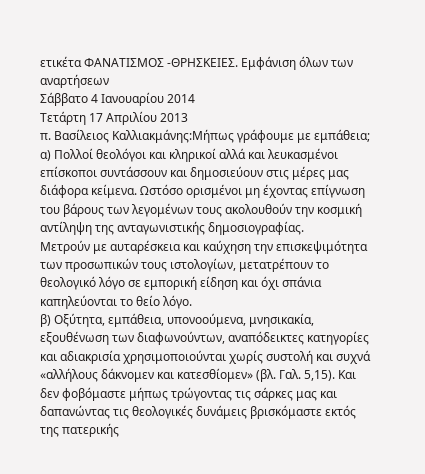ετικέτα ΦΑΝΑΤΙΣΜΟΣ -ΘΡΗΣΚΕΙΕΣ. Εμφάνιση όλων των αναρτήσεων
Σάββατο 4 Ιανουαρίου 2014
Τετάρτη 17 Απριλίου 2013
π. Βασίλειος Καλλιακμάνης:Μήπως γράφουμε με εμπάθεια;
α) Πολλοί θεολόγοι και κληρικοί αλλά και λευκασμένοι επίσκοποι συντάσσουν και δημοσιεύουν στις μέρες μας διάφορα κείμενα. Ωστόσο ορισμένοι μη έχοντας επίγνωση του βάρους των λεγομένων τους ακολουθούν την κοσμική αντίληψη της ανταγωνιστικής δημοσιογραφίας.
Μετρούν με αυταρέσκεια και καύχηση την επισκεψιμότητα των προσωπικών τους ιστολογίων, μετατρέπουν το θεολογικό λόγο σε εμπορική είδηση και όχι σπάνια καπηλεύονται το θείο λόγο.
β) Οξύτητα, εμπάθεια, υπονοούμενα, μνησικακία, εξουθένωση των διαφωνούντων, αναπόδεικτες κατηγορίες και αδιακρισία χρησιμοποιούνται χωρίς συστολή και συχνά «αλλήλους δάκνομεν και κατεσθίομεν» (βλ. Γαλ. 5,15). Και δεν φοβόμαστε μήπως τρώγοντας τις σάρκες μας και δαπανώντας τις θεολογικές δυνάμεις βρισκόμαστε εκτός της πατερικής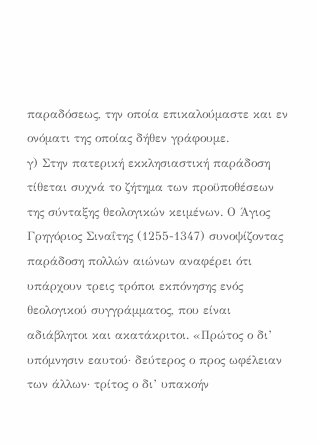παραδόσεως, την οποία επικαλούμαστε και εν ονόματι της οποίας δήθεν γράφουμε.
γ) Στην πατερική εκκλησιαστική παράδοση τίθεται συχνά το ζήτημα των προϋποθέσεων της σύνταξης θεολογικών κειμένων. Ο Άγιος Γρηγόριος Σιναΐτης (1255-1347) συνοψίζοντας παράδοση πολλών αιώνων αναφέρει ότι υπάρχουν τρεις τρόποι εκπόνησης ενός θεολογικού συγγράμματος, που είναι αδιάβλητοι και ακατάκριτοι. «Πρώτος ο δι’ υπόμνησιν εαυτού· δεύτερος ο προς ωφέλειαν των άλλων· τρίτος ο δι’ υπακοήν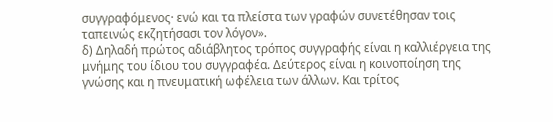συγγραφόμενος· ενώ και τα πλείστα των γραφών συνετέθησαν τοις ταπεινώς εκζητήσασι τον λόγον».
δ) Δηλαδή πρώτος αδιάβλητος τρόπος συγγραφής είναι η καλλιέργεια της μνήμης του ίδιου του συγγραφέα. Δεύτερος είναι η κοινοποίηση της γνώσης και η πνευματική ωφέλεια των άλλων. Και τρίτος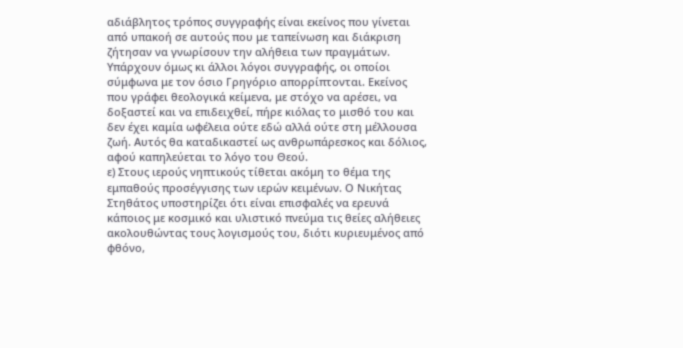αδιάβλητος τρόπος συγγραφής είναι εκείνος που γίνεται από υπακοή σε αυτούς που με ταπείνωση και διάκριση ζήτησαν να γνωρίσουν την αλήθεια των πραγμάτων. Υπάρχουν όμως κι άλλοι λόγοι συγγραφής, οι οποίοι σύμφωνα με τον όσιο Γρηγόριο απορρίπτονται. Εκείνος που γράφει θεολογικά κείμενα, με στόχο να αρέσει, να δοξαστεί και να επιδειχθεί, πήρε κιόλας το μισθό του και δεν έχει καμία ωφέλεια ούτε εδώ αλλά ούτε στη μέλλουσα ζωή. Αυτός θα καταδικαστεί ως ανθρωπάρεσκος και δόλιος, αφού καπηλεύεται το λόγο του Θεού.
ε) Στους ιερούς νηπτικούς τίθεται ακόμη το θέμα της εμπαθούς προσέγγισης των ιερών κειμένων. Ο Νικήτας Στηθάτος υποστηρίζει ότι είναι επισφαλές να ερευνά κάποιος με κοσμικό και υλιστικό πνεύμα τις θείες αλήθειες ακολουθώντας τους λογισμούς του, διότι κυριευμένος από φθόνο,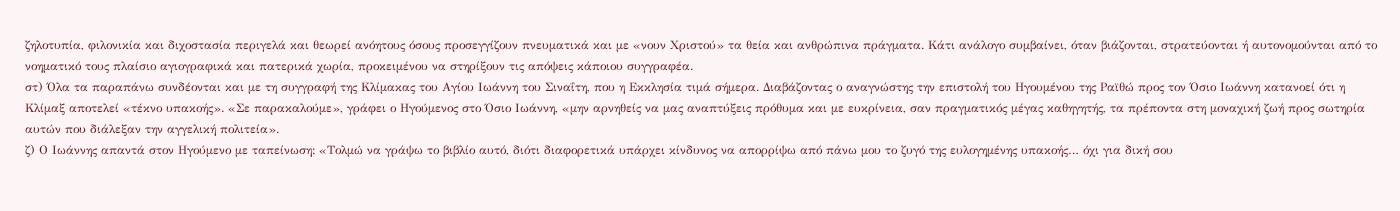ζηλοτυπία, φιλονικία και διχοστασία περιγελά και θεωρεί ανόητους όσους προσεγγίζουν πνευματικά και με «νουν Χριστού» τα θεία και ανθρώπινα πράγματα. Κάτι ανάλογο συμβαίνει, όταν βιάζονται, στρατεύονται ή αυτονομούνται από το νοηματικό τους πλαίσιο αγιογραφικά και πατερικά χωρία, προκειμένου να στηρίξουν τις απόψεις κάποιου συγγραφέα.
στ) Όλα τα παραπάνω συνδέονται και με τη συγγραφή της Κλίμακας του Αγίου Ιωάννη του Σιναΐτη, που η Εκκλησία τιμά σήμερα. Διαβάζοντας ο αναγνώστης την επιστολή του Ηγουμένου της Ραϊθώ προς τον Όσιο Ιωάννη κατανοεί ότι η Κλίμαξ αποτελεί «τέκνο υπακοής». «Σε παρακαλούμε», γράφει ο Ηγούμενος στο Όσιο Ιωάννη, «μην αρνηθείς να μας αναπτύξεις πρόθυμα και με ευκρίνεια, σαν πραγματικός μέγας καθηγητής, τα πρέποντα στη μοναχική ζωή προς σωτηρία αυτών που διάλεξαν την αγγελική πολιτεία».
ζ) Ο Ιωάννης απαντά στον Ηγούμενο με ταπείνωση: «Τολμώ να γράψω το βιβλίο αυτό, διότι διαφορετικά υπάρχει κίνδυνος να απορρίψω από πάνω μου το ζυγό της ευλογημένης υπακοής… όχι για δική σου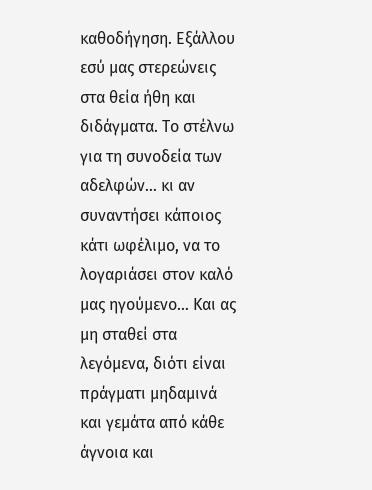καθοδήγηση. Εξάλλου εσύ μας στερεώνεις στα θεία ήθη και διδάγματα. Το στέλνω για τη συνοδεία των αδελφών… κι αν συναντήσει κάποιος κάτι ωφέλιμο, να το λογαριάσει στον καλό μας ηγούμενο… Και ας μη σταθεί στα λεγόμενα, διότι είναι πράγματι μηδαμινά και γεμάτα από κάθε άγνοια και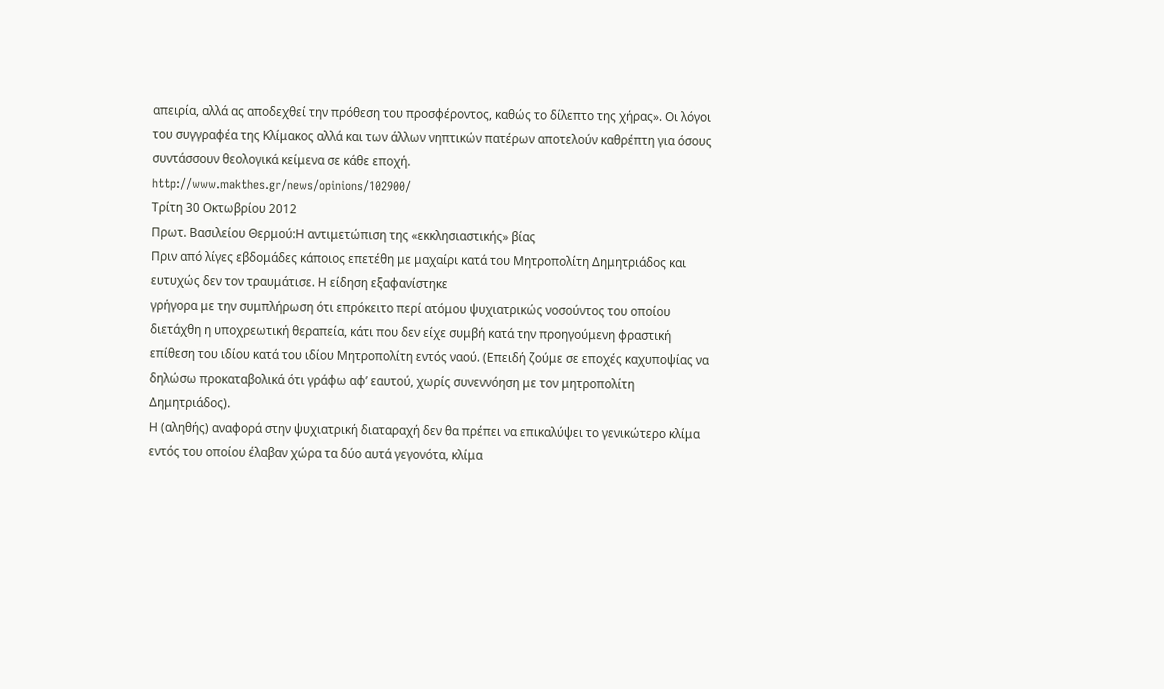απειρία, αλλά ας αποδεχθεί την πρόθεση του προσφέροντος, καθώς το δίλεπτο της χήρας». Οι λόγοι του συγγραφέα της Κλίμακος αλλά και των άλλων νηπτικών πατέρων αποτελούν καθρέπτη για όσους συντάσσουν θεολογικά κείμενα σε κάθε εποχή.
http://www.makthes.gr/news/opinions/102900/
Τρίτη 30 Οκτωβρίου 2012
Πρωτ. Βασιλείου Θερμού:Η αντιμετώπιση της «εκκλησιαστικής» βίας
Πριν από λίγες εβδομάδες κάποιος επετέθη με μαχαίρι κατά του Μητροπολίτη Δημητριάδος και ευτυχώς δεν τον τραυμάτισε. Η είδηση εξαφανίστηκε
γρήγορα με την συμπλήρωση ότι επρόκειτο περί ατόμου ψυχιατρικώς νοσούντος του οποίου διετάχθη η υποχρεωτική θεραπεία, κάτι που δεν είχε συμβή κατά την προηγούμενη φραστική επίθεση του ιδίου κατά του ιδίου Μητροπολίτη εντός ναού. (Επειδή ζούμε σε εποχές καχυποψίας να δηλώσω προκαταβολικά ότι γράφω αφ’ εαυτού, χωρίς συνεννόηση με τον μητροπολίτη Δημητριάδος).
Η (αληθής) αναφορά στην ψυχιατρική διαταραχή δεν θα πρέπει να επικαλύψει το γενικώτερο κλίμα εντός του οποίου έλαβαν χώρα τα δύο αυτά γεγονότα, κλίμα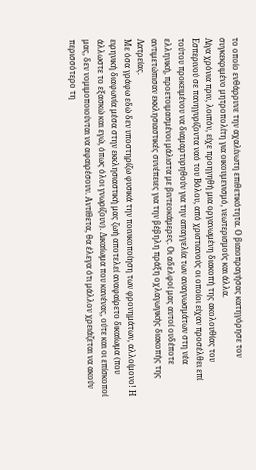το οποίο ενθάρρυνε την αχαλίνωτη επιθετικότητα. Ο βιαιοπραγήσας κατηγόρησε τον συγκεκριμένο μητροπολίτη για οικουμενισμό, νεωτερισμούς και άλλα.
Λίγα χρόνια πριν, λοιπόν, είχε προηγηθή μια οργανωμένη διακοπή της ακολουθίας του Εσπερινού σε πανηγυρίζοντα ναό του Βόλου, από χριστιανούς οι οποίοι είχαν προσέλθει επί τούτου προκειμένου να διαμαρτυρηθούν για την απαγγελία των αναγνωσμάτων στη νέα ελληνική, προετοιμασμένοι μάλιστα με βιντεοκάμερες. Οι αδελφοί μας αυτοί ουδέποτε αντιμετώπισαν εκκλησιαστικές συνέπειες για την βέβηλη πράξη οχλαγωγικής διακοπής της Λατρείας.
Με όσα γράφω εδώ δεν υποστηρίζω φυσικά την ποινικοποίηση των φρονημάτων, αλλοίμονο! Η ειρηνική διαφωνία μέσα στην εκκλησιαστική μας ζωή αποτελεί αναφαίρετο δικαίωμα (που άλλωστε το εξασκώ και εγώ, όπως όλοι γνωρίζουν). Δικαίωμα που κανένας, ούτε και οι επίσκοποί μας, δεν νομιμοποιούνται να αφαιρέσουν. Αντίθετα, θα έλεγα ότι μάλλον χρειάζεται να ακούν περισσότερο τη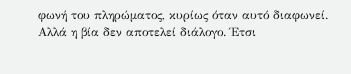φωνή του πληρώματος, κυρίως όταν αυτό διαφωνεί.
Αλλά η βία δεν αποτελεί διάλογο. Έτσι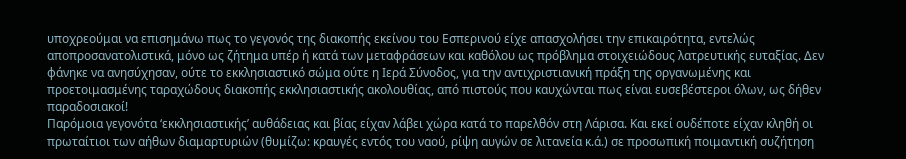υποχρεούμαι να επισημάνω πως το γεγονός της διακοπής εκείνου του Εσπερινού είχε απασχολήσει την επικαιρότητα, εντελώς αποπροσανατολιστικά, μόνο ως ζήτημα υπέρ ή κατά των μεταφράσεων και καθόλου ως πρόβλημα στοιχειώδους λατρευτικής ευταξίας. Δεν φάνηκε να ανησύχησαν, ούτε το εκκλησιαστικό σώμα ούτε η Ιερά Σύνοδος, για την αντιχριστιανική πράξη της οργανωμένης και προετοιμασμένης ταραχώδους διακοπής εκκλησιαστικής ακολουθίας, από πιστούς που καυχώνται πως είναι ευσεβέστεροι όλων, ως δήθεν παραδοσιακοί!
Παρόμοια γεγονότα ‘εκκλησιαστικής’ αυθάδειας και βίας είχαν λάβει χώρα κατά το παρελθόν στη Λάρισα. Και εκεί ουδέποτε είχαν κληθή οι πρωταίτιοι των αήθων διαμαρτυριών (θυμίζω: κραυγές εντός του ναού, ρίψη αυγών σε λιτανεία κ.ά.) σε προσωπική ποιμαντική συζήτηση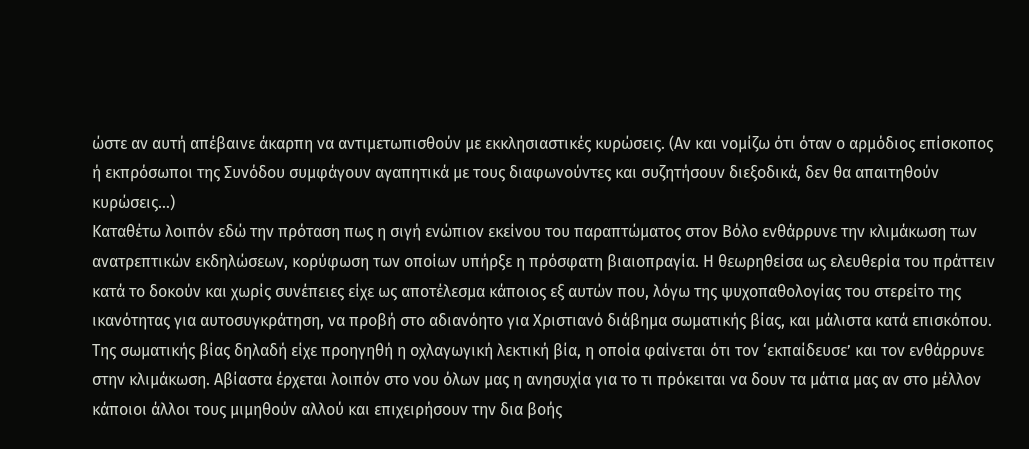ώστε αν αυτή απέβαινε άκαρπη να αντιμετωπισθούν με εκκλησιαστικές κυρώσεις. (Αν και νομίζω ότι όταν ο αρμόδιος επίσκοπος ή εκπρόσωποι της Συνόδου συμφάγουν αγαπητικά με τους διαφωνούντες και συζητήσουν διεξοδικά, δεν θα απαιτηθούν κυρώσεις...)
Καταθέτω λοιπόν εδώ την πρόταση πως η σιγή ενώπιον εκείνου του παραπτώματος στον Βόλο ενθάρρυνε την κλιμάκωση των ανατρεπτικών εκδηλώσεων, κορύφωση των οποίων υπήρξε η πρόσφατη βιαιοπραγία. Η θεωρηθείσα ως ελευθερία του πράττειν κατά το δοκούν και χωρίς συνέπειες είχε ως αποτέλεσμα κάποιος εξ αυτών που, λόγω της ψυχοπαθολογίας του στερείτο της ικανότητας για αυτοσυγκράτηση, να προβή στο αδιανόητο για Χριστιανό διάβημα σωματικής βίας, και μάλιστα κατά επισκόπου.
Της σωματικής βίας δηλαδή είχε προηγηθή η οχλαγωγική λεκτική βία, η οποία φαίνεται ότι τον ‘εκπαίδευσε’ και τον ενθάρρυνε στην κλιμάκωση. Αβίαστα έρχεται λοιπόν στο νου όλων μας η ανησυχία για το τι πρόκειται να δουν τα μάτια μας αν στο μέλλον κάποιοι άλλοι τους μιμηθούν αλλού και επιχειρήσουν την δια βοής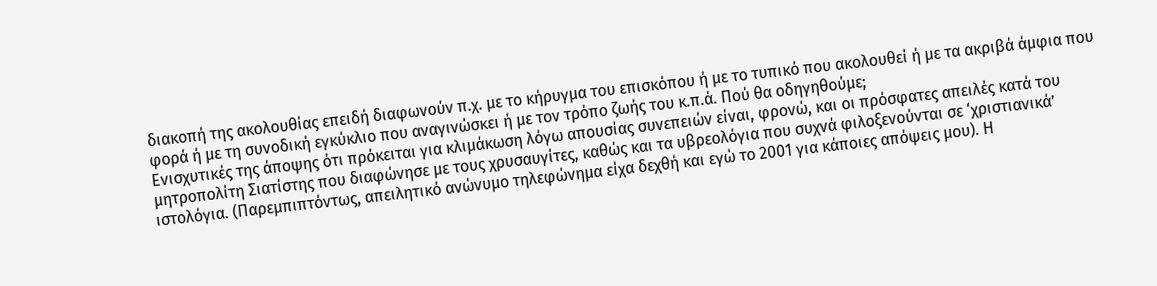διακοπή της ακολουθίας επειδή διαφωνούν π.χ. με το κήρυγμα του επισκόπου ή με το τυπικό που ακολουθεί ή με τα ακριβά άμφια που φορά ή με τη συνοδική εγκύκλιο που αναγινώσκει ή με τον τρόπο ζωής του κ.π.ά. Πού θα οδηγηθούμε;
Ενισχυτικές της άποψης ότι πρόκειται για κλιμάκωση λόγω απουσίας συνεπειών είναι, φρονώ, και οι πρόσφατες απειλές κατά του μητροπολίτη Σιατίστης που διαφώνησε με τους χρυσαυγίτες, καθώς και τα υβρεολόγια που συχνά φιλοξενούνται σε ‘χριστιανικά’ ιστολόγια. (Παρεμπιπτόντως, απειλητικό ανώνυμο τηλεφώνημα είχα δεχθή και εγώ το 2001 για κάποιες απόψεις μου). Η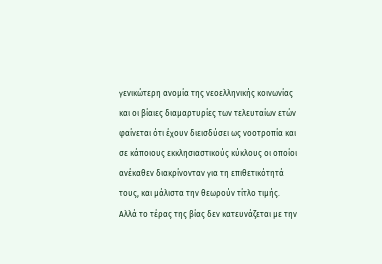γενικώτερη ανομία της νεοελληνικής κοινωνίας και οι βίαιες διαμαρτυρίες των τελευταίων ετών φαίνεται ότι έχουν διεισδύσει ως νοοτροπία και σε κάποιους εκκλησιαστικούς κύκλους οι οποίοι ανέκαθεν διακρίνονταν για τη επιθετικότητά τους, και μάλιστα την θεωρούν τίτλο τιμής.
Αλλά το τέρας της βίας δεν κατευνάζεται με την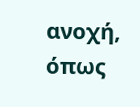ανοχή, όπως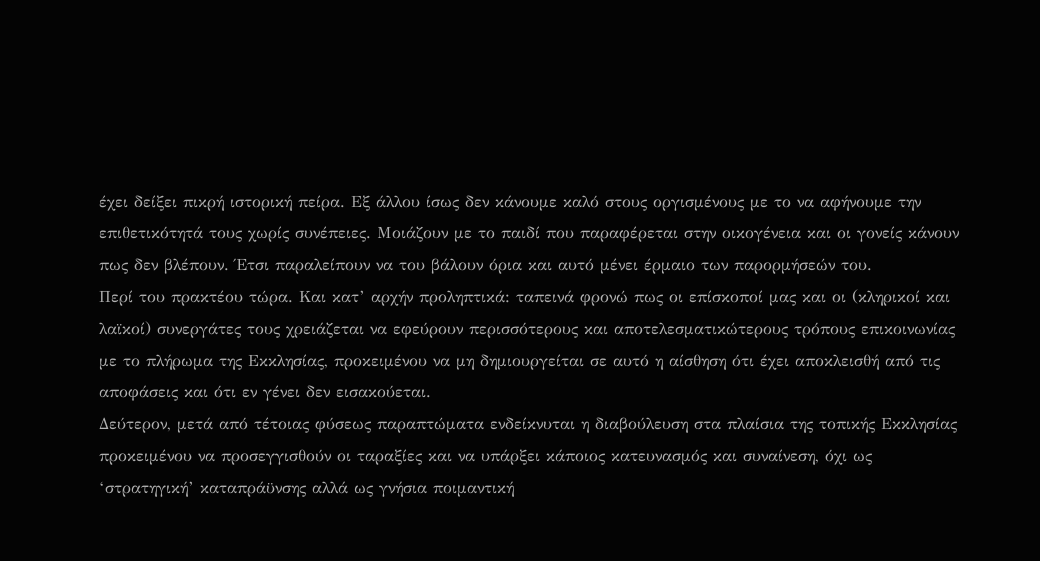έχει δείξει πικρή ιστορική πείρα. Εξ άλλου ίσως δεν κάνουμε καλό στους οργισμένους με το να αφήνουμε την επιθετικότητά τους χωρίς συνέπειες. Μοιάζουν με το παιδί που παραφέρεται στην οικογένεια και οι γονείς κάνουν πως δεν βλέπουν. Έτσι παραλείπουν να του βάλουν όρια και αυτό μένει έρμαιο των παρορμήσεών του.
Περί του πρακτέου τώρα. Και κατ’ αρχήν προληπτικά: ταπεινά φρονώ πως οι επίσκοποί μας και οι (κληρικοί και λαϊκοί) συνεργάτες τους χρειάζεται να εφεύρουν περισσότερους και αποτελεσματικώτερους τρόπους επικοινωνίας με το πλήρωμα της Εκκλησίας, προκειμένου να μη δημιουργείται σε αυτό η αίσθηση ότι έχει αποκλεισθή από τις αποφάσεις και ότι εν γένει δεν εισακούεται.
Δεύτερον, μετά από τέτοιας φύσεως παραπτώματα ενδείκνυται η διαβούλευση στα πλαίσια της τοπικής Εκκλησίας προκειμένου να προσεγγισθούν οι ταραξίες και να υπάρξει κάποιος κατευνασμός και συναίνεση, όχι ως ‘στρατηγική’ καταπράϋνσης αλλά ως γνήσια ποιμαντική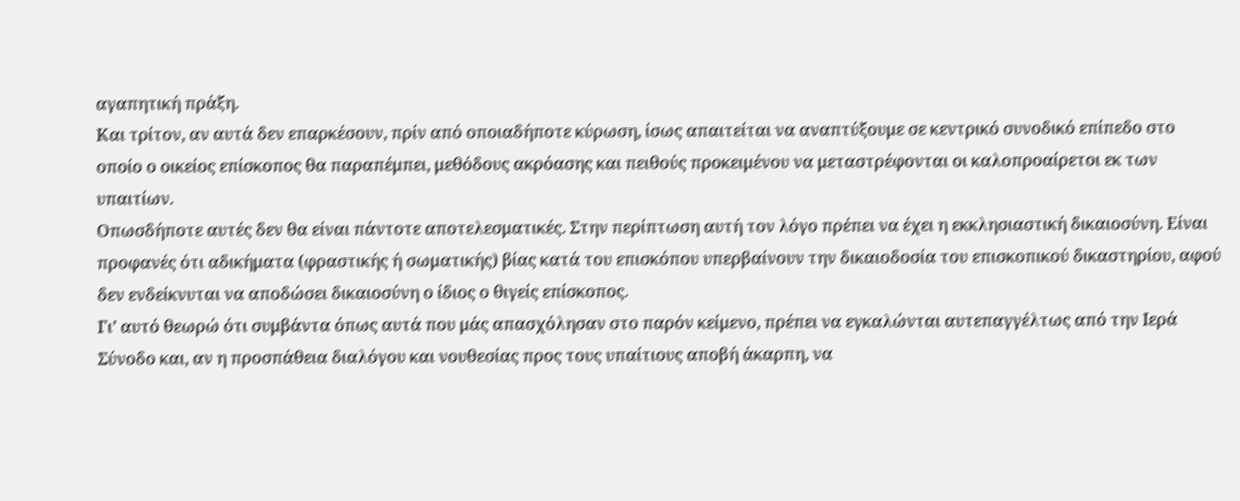αγαπητική πράξη.
Και τρίτον, αν αυτά δεν επαρκέσουν, πρίν από οποιαδήποτε κύρωση, ίσως απαιτείται να αναπτύξουμε σε κεντρικό συνοδικό επίπεδο στο οποίο ο οικείος επίσκοπος θα παραπέμπει, μεθόδους ακρόασης και πειθούς προκειμένου να μεταστρέφονται οι καλοπροαίρετοι εκ των υπαιτίων.
Οπωσδήποτε αυτές δεν θα είναι πάντοτε αποτελεσματικές. Στην περίπτωση αυτή τον λόγο πρέπει να έχει η εκκλησιαστική δικαιοσύνη. Είναι προφανές ότι αδικήματα (φραστικής ή σωματικής) βίας κατά του επισκόπου υπερβαίνουν την δικαιοδοσία του επισκοπικού δικαστηρίου, αφού δεν ενδείκνυται να αποδώσει δικαιοσύνη ο ίδιος ο θιγείς επίσκοπος.
Γι’ αυτό θεωρώ ότι συμβάντα όπως αυτά που μάς απασχόλησαν στο παρόν κείμενο, πρέπει να εγκαλώνται αυτεπαγγέλτως από την Ιερά Σύνοδο και, αν η προσπάθεια διαλόγου και νουθεσίας προς τους υπαίτιους αποβή άκαρπη, να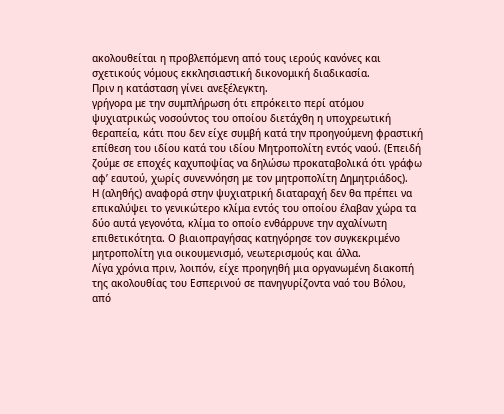ακολουθείται η προβλεπόμενη από τους ιερούς κανόνες και σχετικούς νόμους εκκλησιαστική δικονομική διαδικασία.
Πριν η κατάσταση γίνει ανεξέλεγκτη.
γρήγορα με την συμπλήρωση ότι επρόκειτο περί ατόμου ψυχιατρικώς νοσούντος του οποίου διετάχθη η υποχρεωτική θεραπεία, κάτι που δεν είχε συμβή κατά την προηγούμενη φραστική επίθεση του ιδίου κατά του ιδίου Μητροπολίτη εντός ναού. (Επειδή ζούμε σε εποχές καχυποψίας να δηλώσω προκαταβολικά ότι γράφω αφ’ εαυτού, χωρίς συνεννόηση με τον μητροπολίτη Δημητριάδος).
Η (αληθής) αναφορά στην ψυχιατρική διαταραχή δεν θα πρέπει να επικαλύψει το γενικώτερο κλίμα εντός του οποίου έλαβαν χώρα τα δύο αυτά γεγονότα, κλίμα το οποίο ενθάρρυνε την αχαλίνωτη επιθετικότητα. Ο βιαιοπραγήσας κατηγόρησε τον συγκεκριμένο μητροπολίτη για οικουμενισμό, νεωτερισμούς και άλλα.
Λίγα χρόνια πριν, λοιπόν, είχε προηγηθή μια οργανωμένη διακοπή της ακολουθίας του Εσπερινού σε πανηγυρίζοντα ναό του Βόλου, από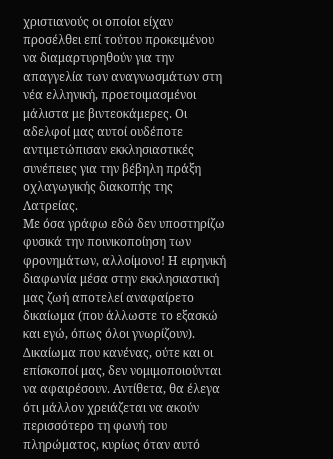χριστιανούς οι οποίοι είχαν προσέλθει επί τούτου προκειμένου να διαμαρτυρηθούν για την απαγγελία των αναγνωσμάτων στη νέα ελληνική, προετοιμασμένοι μάλιστα με βιντεοκάμερες. Οι αδελφοί μας αυτοί ουδέποτε αντιμετώπισαν εκκλησιαστικές συνέπειες για την βέβηλη πράξη οχλαγωγικής διακοπής της Λατρείας.
Με όσα γράφω εδώ δεν υποστηρίζω φυσικά την ποινικοποίηση των φρονημάτων, αλλοίμονο! Η ειρηνική διαφωνία μέσα στην εκκλησιαστική μας ζωή αποτελεί αναφαίρετο δικαίωμα (που άλλωστε το εξασκώ και εγώ, όπως όλοι γνωρίζουν). Δικαίωμα που κανένας, ούτε και οι επίσκοποί μας, δεν νομιμοποιούνται να αφαιρέσουν. Αντίθετα, θα έλεγα ότι μάλλον χρειάζεται να ακούν περισσότερο τη φωνή του πληρώματος, κυρίως όταν αυτό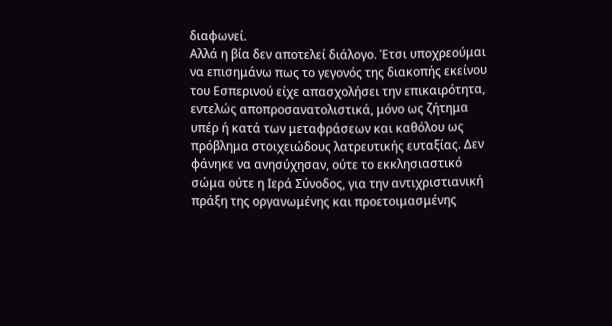διαφωνεί.
Αλλά η βία δεν αποτελεί διάλογο. Έτσι υποχρεούμαι να επισημάνω πως το γεγονός της διακοπής εκείνου του Εσπερινού είχε απασχολήσει την επικαιρότητα, εντελώς αποπροσανατολιστικά, μόνο ως ζήτημα υπέρ ή κατά των μεταφράσεων και καθόλου ως πρόβλημα στοιχειώδους λατρευτικής ευταξίας. Δεν φάνηκε να ανησύχησαν, ούτε το εκκλησιαστικό σώμα ούτε η Ιερά Σύνοδος, για την αντιχριστιανική πράξη της οργανωμένης και προετοιμασμένης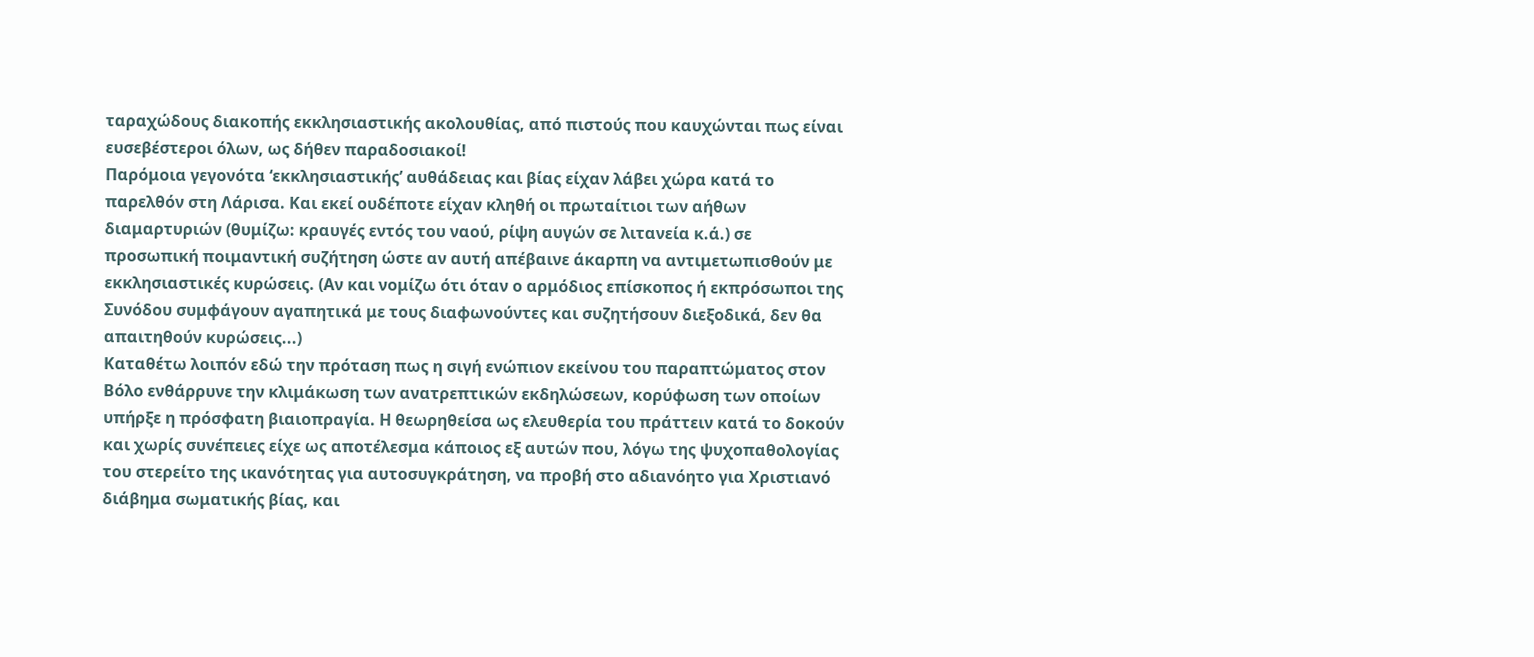ταραχώδους διακοπής εκκλησιαστικής ακολουθίας, από πιστούς που καυχώνται πως είναι ευσεβέστεροι όλων, ως δήθεν παραδοσιακοί!
Παρόμοια γεγονότα ‘εκκλησιαστικής’ αυθάδειας και βίας είχαν λάβει χώρα κατά το παρελθόν στη Λάρισα. Και εκεί ουδέποτε είχαν κληθή οι πρωταίτιοι των αήθων διαμαρτυριών (θυμίζω: κραυγές εντός του ναού, ρίψη αυγών σε λιτανεία κ.ά.) σε προσωπική ποιμαντική συζήτηση ώστε αν αυτή απέβαινε άκαρπη να αντιμετωπισθούν με εκκλησιαστικές κυρώσεις. (Αν και νομίζω ότι όταν ο αρμόδιος επίσκοπος ή εκπρόσωποι της Συνόδου συμφάγουν αγαπητικά με τους διαφωνούντες και συζητήσουν διεξοδικά, δεν θα απαιτηθούν κυρώσεις...)
Καταθέτω λοιπόν εδώ την πρόταση πως η σιγή ενώπιον εκείνου του παραπτώματος στον Βόλο ενθάρρυνε την κλιμάκωση των ανατρεπτικών εκδηλώσεων, κορύφωση των οποίων υπήρξε η πρόσφατη βιαιοπραγία. Η θεωρηθείσα ως ελευθερία του πράττειν κατά το δοκούν και χωρίς συνέπειες είχε ως αποτέλεσμα κάποιος εξ αυτών που, λόγω της ψυχοπαθολογίας του στερείτο της ικανότητας για αυτοσυγκράτηση, να προβή στο αδιανόητο για Χριστιανό διάβημα σωματικής βίας, και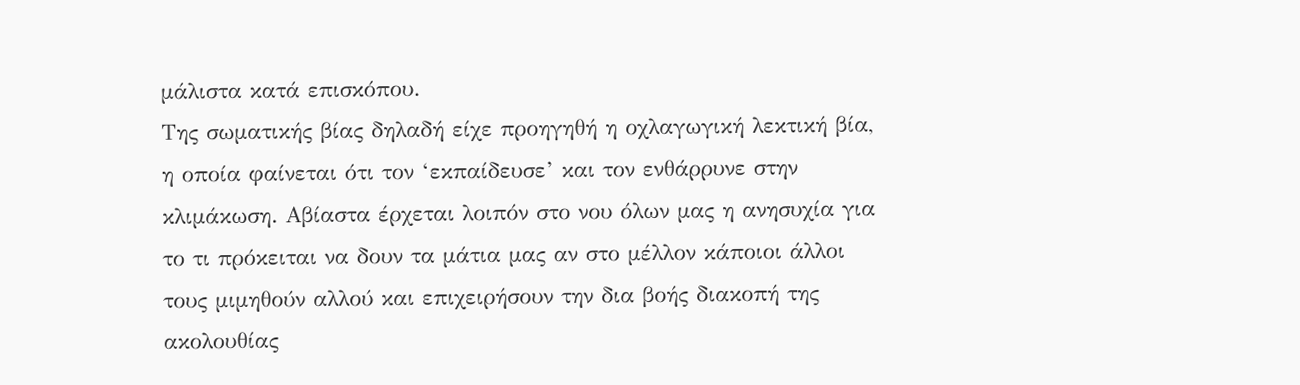μάλιστα κατά επισκόπου.
Της σωματικής βίας δηλαδή είχε προηγηθή η οχλαγωγική λεκτική βία, η οποία φαίνεται ότι τον ‘εκπαίδευσε’ και τον ενθάρρυνε στην κλιμάκωση. Αβίαστα έρχεται λοιπόν στο νου όλων μας η ανησυχία για το τι πρόκειται να δουν τα μάτια μας αν στο μέλλον κάποιοι άλλοι τους μιμηθούν αλλού και επιχειρήσουν την δια βοής διακοπή της ακολουθίας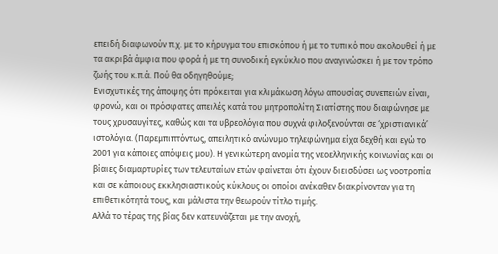επειδή διαφωνούν π.χ. με το κήρυγμα του επισκόπου ή με το τυπικό που ακολουθεί ή με τα ακριβά άμφια που φορά ή με τη συνοδική εγκύκλιο που αναγινώσκει ή με τον τρόπο ζωής του κ.π.ά. Πού θα οδηγηθούμε;
Ενισχυτικές της άποψης ότι πρόκειται για κλιμάκωση λόγω απουσίας συνεπειών είναι, φρονώ, και οι πρόσφατες απειλές κατά του μητροπολίτη Σιατίστης που διαφώνησε με τους χρυσαυγίτες, καθώς και τα υβρεολόγια που συχνά φιλοξενούνται σε ‘χριστιανικά’ ιστολόγια. (Παρεμπιπτόντως, απειλητικό ανώνυμο τηλεφώνημα είχα δεχθή και εγώ το 2001 για κάποιες απόψεις μου). Η γενικώτερη ανομία της νεοελληνικής κοινωνίας και οι βίαιες διαμαρτυρίες των τελευταίων ετών φαίνεται ότι έχουν διεισδύσει ως νοοτροπία και σε κάποιους εκκλησιαστικούς κύκλους οι οποίοι ανέκαθεν διακρίνονταν για τη επιθετικότητά τους, και μάλιστα την θεωρούν τίτλο τιμής.
Αλλά το τέρας της βίας δεν κατευνάζεται με την ανοχή,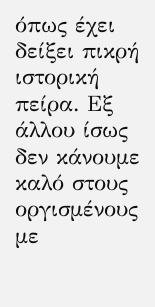όπως έχει δείξει πικρή ιστορική πείρα. Εξ άλλου ίσως δεν κάνουμε καλό στους οργισμένους με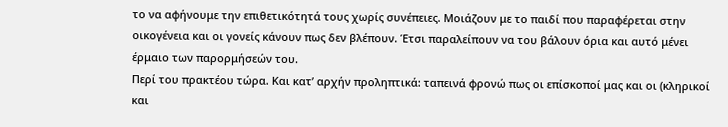το να αφήνουμε την επιθετικότητά τους χωρίς συνέπειες. Μοιάζουν με το παιδί που παραφέρεται στην οικογένεια και οι γονείς κάνουν πως δεν βλέπουν. Έτσι παραλείπουν να του βάλουν όρια και αυτό μένει έρμαιο των παρορμήσεών του.
Περί του πρακτέου τώρα. Και κατ’ αρχήν προληπτικά: ταπεινά φρονώ πως οι επίσκοποί μας και οι (κληρικοί και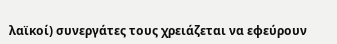λαϊκοί) συνεργάτες τους χρειάζεται να εφεύρουν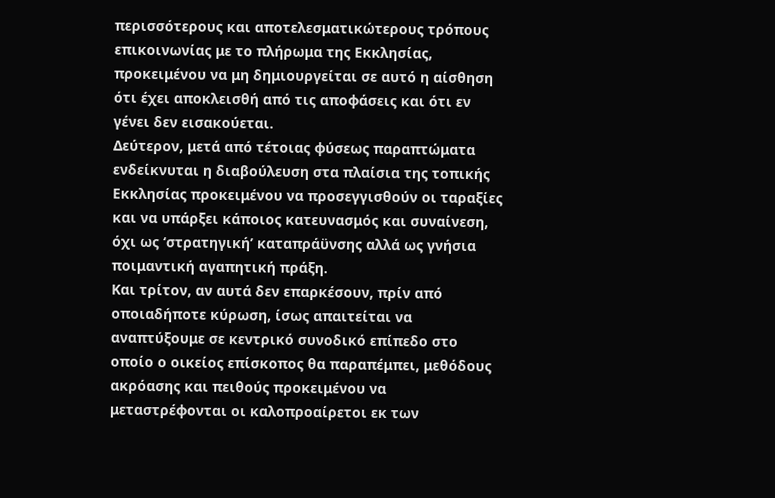περισσότερους και αποτελεσματικώτερους τρόπους επικοινωνίας με το πλήρωμα της Εκκλησίας, προκειμένου να μη δημιουργείται σε αυτό η αίσθηση ότι έχει αποκλεισθή από τις αποφάσεις και ότι εν γένει δεν εισακούεται.
Δεύτερον, μετά από τέτοιας φύσεως παραπτώματα ενδείκνυται η διαβούλευση στα πλαίσια της τοπικής Εκκλησίας προκειμένου να προσεγγισθούν οι ταραξίες και να υπάρξει κάποιος κατευνασμός και συναίνεση, όχι ως ‘στρατηγική’ καταπράϋνσης αλλά ως γνήσια ποιμαντική αγαπητική πράξη.
Και τρίτον, αν αυτά δεν επαρκέσουν, πρίν από οποιαδήποτε κύρωση, ίσως απαιτείται να αναπτύξουμε σε κεντρικό συνοδικό επίπεδο στο οποίο ο οικείος επίσκοπος θα παραπέμπει, μεθόδους ακρόασης και πειθούς προκειμένου να μεταστρέφονται οι καλοπροαίρετοι εκ των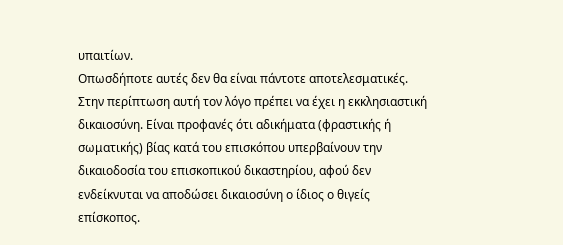υπαιτίων.
Οπωσδήποτε αυτές δεν θα είναι πάντοτε αποτελεσματικές. Στην περίπτωση αυτή τον λόγο πρέπει να έχει η εκκλησιαστική δικαιοσύνη. Είναι προφανές ότι αδικήματα (φραστικής ή σωματικής) βίας κατά του επισκόπου υπερβαίνουν την δικαιοδοσία του επισκοπικού δικαστηρίου, αφού δεν ενδείκνυται να αποδώσει δικαιοσύνη ο ίδιος ο θιγείς επίσκοπος.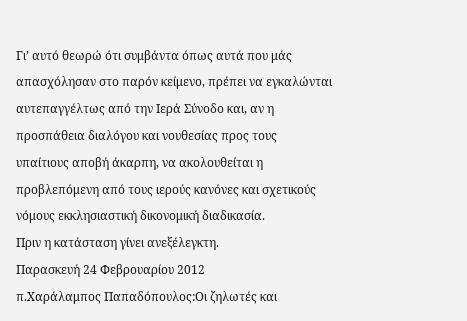Γι’ αυτό θεωρώ ότι συμβάντα όπως αυτά που μάς απασχόλησαν στο παρόν κείμενο, πρέπει να εγκαλώνται αυτεπαγγέλτως από την Ιερά Σύνοδο και, αν η προσπάθεια διαλόγου και νουθεσίας προς τους υπαίτιους αποβή άκαρπη, να ακολουθείται η προβλεπόμενη από τους ιερούς κανόνες και σχετικούς νόμους εκκλησιαστική δικονομική διαδικασία.
Πριν η κατάσταση γίνει ανεξέλεγκτη.
Παρασκευή 24 Φεβρουαρίου 2012
π.Χαράλαμπος Παπαδόπουλος:Οι ζηλωτές και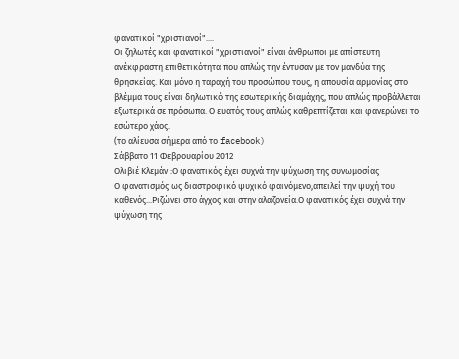φανατικοί "χριστιανοί"....
Οι ζηλωτές και φανατικοί "χριστιανοί" είναι άνθρωποι με απίστευτη ανέκφραστη επιθετικότητα που απλώς την έντυσαν με τον μανδύα της θρησκείας. Και μόνο η ταραχή του προσώπου τους, η απουσία αρμονίας στο βλέμμα τους είναι δηλωτικό της εσωτερικής διαμάχης, που απλώς προβάλλεται εξωτερικά σε πρόσωπα. Ο ευατός τους απλώς καθρεπτίζεται και φανερώνει το εσώτερο χάος.
(το αλίευσα σήμερα από το facebook)
Σάββατο 11 Φεβρουαρίου 2012
Ολιβιέ Κλεμάν :Ο φανατικός έχει συχνά την ψύχωση της συνωμοσίας
Ο φανατισμός ως διαστροφικό ψυχικό φαινόμενο,απειλεί την ψυχή του καθενός...Ριζώνει στο άγχος και στην αλαζονεία.Ο φανατικός έχει συχνά την ψύχωση της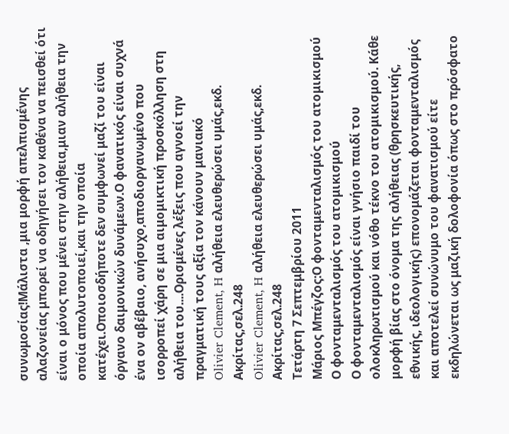συνωμοσίας!Μάλιστα ,μια μορφή απελπισμένης αλαζονείας μπορεί να οδηγήσει τον καθένα να πεισθεί ότι είναι ο μόνος που μένει στην αλήθεια,μιαν αλήθεια την οποία απολυτοποιεί,και την οποία κατέχει.Οποιοσδήποτε δεν συμφωνεί μαζί του είναι όργανο δαιμονικών δυνάμεων.Ο φανατικός είναι συχνά ένα ον αβέβαιο, ανήσυχο,αποδιοργανωμένο που ισορροπεί χάρη σε μια αιμομικτική προσκόλληση στη αλήθεια του....Ορισμένες λέξεις που αγνοεί την πραγματική τους αξία τον κάνουν μανιακό
Olivier Clement, H αλήθεια ελευθερώσει υμάς,εκδ. Ακρίτας,σελ.248
Olivier Clement, H αλήθεια ελευθερώσει υμάς,εκδ. Ακρίτας,σελ.248
Τετάρτη 7 Σεπτεμβρίου 2011
Μάριος Μπέγζος:Ο φονταμενταλισμός του ατομικισμού
Ο φονταμενταλισμός του ατομικισμού
Ο φονταμενταλισμός είναι γνήσιο παιδί του ολοκληρωτισμού και νόθο τέκνο του ατομικισμού. Κάθε μορφή βίας στο όνομα της αλήθειας (θρησκευτικής, εθνικής, ιδεολογικής) επονομάζεται φονταμενταλισμός και αποτελεί συνώνυμο του φανατισμού είτε εκδηλώνεται ως μαζική δολοφονία όπως στο πρόσφατο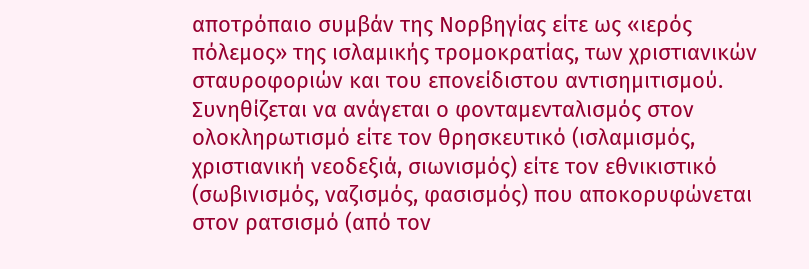αποτρόπαιο συμβάν της Νορβηγίας είτε ως «ιερός πόλεμος» της ισλαμικής τρομοκρατίας, των χριστιανικών σταυροφοριών και του επονείδιστου αντισημιτισμού.
Συνηθίζεται να ανάγεται ο φονταμενταλισμός στον ολοκληρωτισμό είτε τον θρησκευτικό (ισλαμισμός, χριστιανική νεοδεξιά, σιωνισμός) είτε τον εθνικιστικό (σωβινισμός, ναζισμός, φασισμός) που αποκορυφώνεται στον ρατσισμό (από τον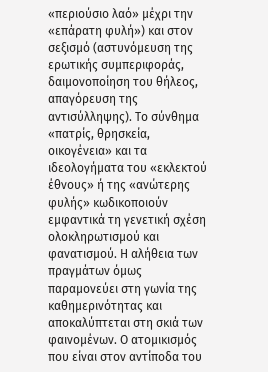«περιούσιο λαό» μέχρι την «επάρατη φυλή») και στον σεξισμό (αστυνόμευση της ερωτικής συμπεριφοράς, δαιμονοποίηση του θήλεος, απαγόρευση της αντισύλληψης). Το σύνθημα «πατρίς, θρησκεία, οικογένεια» και τα ιδεολογήματα του «εκλεκτού έθνους» ή της «ανώτερης φυλής» κωδικοποιούν εμφαντικά τη γενετική σχέση ολοκληρωτισμού και φανατισμού. Η αλήθεια των πραγμάτων όμως παραμονεύει στη γωνία της καθημερινότητας και αποκαλύπτεται στη σκιά των φαινομένων. Ο ατομικισμός που είναι στον αντίποδα του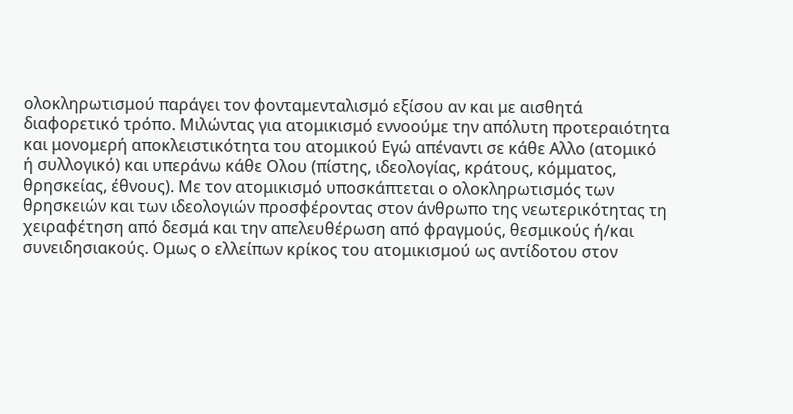ολοκληρωτισμού παράγει τον φονταμενταλισμό εξίσου αν και με αισθητά διαφορετικό τρόπο. Μιλώντας για ατομικισμό εννοούμε την απόλυτη προτεραιότητα και μονομερή αποκλειστικότητα του ατομικού Εγώ απέναντι σε κάθε Αλλο (ατομικό ή συλλογικό) και υπεράνω κάθε Ολου (πίστης, ιδεολογίας, κράτους, κόμματος, θρησκείας, έθνους). Με τον ατομικισμό υποσκάπτεται ο ολοκληρωτισμός των θρησκειών και των ιδεολογιών προσφέροντας στον άνθρωπο της νεωτερικότητας τη χειραφέτηση από δεσμά και την απελευθέρωση από φραγμούς, θεσμικούς ή/και συνειδησιακούς. Ομως ο ελλείπων κρίκος του ατομικισμού ως αντίδοτου στον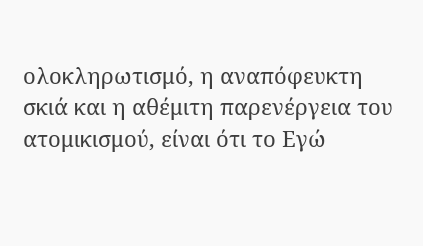ολοκληρωτισμό, η αναπόφευκτη σκιά και η αθέμιτη παρενέργεια του ατομικισμού, είναι ότι το Εγώ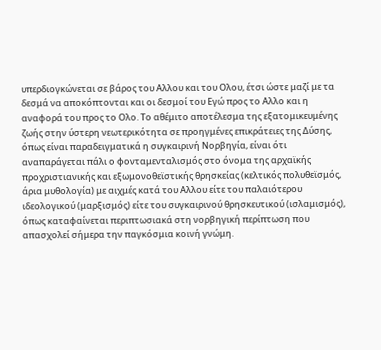υπερδιογκώνεται σε βάρος του Αλλου και του Ολου, έτσι ώστε μαζί με τα δεσμά να αποκόπτονται και οι δεσμοί του Εγώ προς το Αλλο και η αναφορά του προς το Ολο. Το αθέμιτο αποτέλεσμα της εξατομικευμένης ζωής στην ύστερη νεωτερικότητα σε προηγμένες επικράτειες της Δύσης, όπως είναι παραδειγματικά η συγκαιρινή Νορβηγία, είναι ότι αναπαράγεται πάλι ο φονταμενταλισμός στο όνομα της αρχαϊκής προχριστιανικής και εξωμονοθεϊστικής θρησκείας (κελτικός πολυθεϊσμός, άρια μυθολογία) με αιχμές κατά του Αλλου είτε του παλαιότερου ιδεολογικού (μαρξισμός) είτε του συγκαιρινού θρησκευτικού (ισλαμισμός), όπως καταφαίνεται περιπτωσιακά στη νορβηγική περίπτωση που απασχολεί σήμερα την παγκόσμια κοινή γνώμη.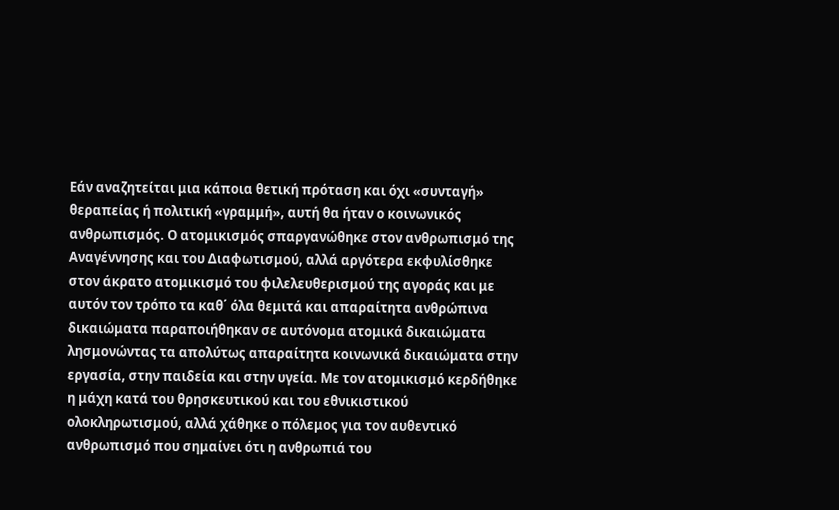Εάν αναζητείται μια κάποια θετική πρόταση και όχι «συνταγή» θεραπείας ή πολιτική «γραμμή», αυτή θα ήταν ο κοινωνικός ανθρωπισμός. Ο ατομικισμός σπαργανώθηκε στον ανθρωπισμό της Αναγέννησης και του Διαφωτισμού, αλλά αργότερα εκφυλίσθηκε στον άκρατο ατομικισμό του φιλελευθερισμού της αγοράς και με αυτόν τον τρόπο τα καθ΄ όλα θεμιτά και απαραίτητα ανθρώπινα δικαιώματα παραποιήθηκαν σε αυτόνομα ατομικά δικαιώματα λησμονώντας τα απολύτως απαραίτητα κοινωνικά δικαιώματα στην εργασία, στην παιδεία και στην υγεία. Με τον ατομικισμό κερδήθηκε η μάχη κατά του θρησκευτικού και του εθνικιστικού ολοκληρωτισμού, αλλά χάθηκε ο πόλεμος για τον αυθεντικό ανθρωπισμό που σημαίνει ότι η ανθρωπιά του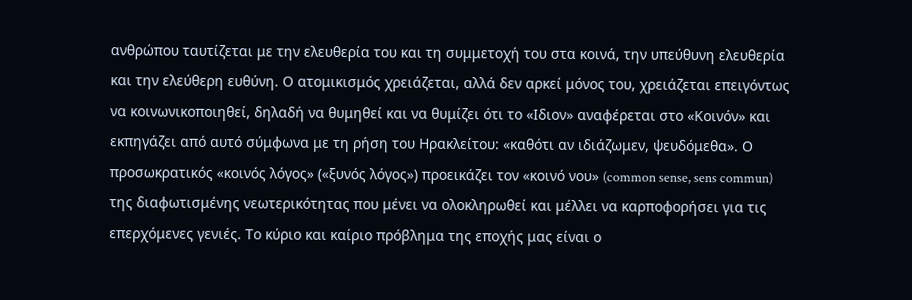ανθρώπου ταυτίζεται με την ελευθερία του και τη συμμετοχή του στα κοινά, την υπεύθυνη ελευθερία και την ελεύθερη ευθύνη. Ο ατομικισμός χρειάζεται, αλλά δεν αρκεί μόνος του, χρειάζεται επειγόντως να κοινωνικοποιηθεί, δηλαδή να θυμηθεί και να θυμίζει ότι το «Ιδιον» αναφέρεται στο «Κοινόν» και εκπηγάζει από αυτό σύμφωνα με τη ρήση του Ηρακλείτου: «καθότι αν ιδιάζωμεν, ψευδόμεθα». Ο προσωκρατικός «κοινός λόγος» («ξυνός λόγος») προεικάζει τον «κοινό νου» (common sense, sens commun) της διαφωτισμένης νεωτερικότητας που μένει να ολοκληρωθεί και μέλλει να καρποφορήσει για τις επερχόμενες γενιές. Το κύριο και καίριο πρόβλημα της εποχής μας είναι ο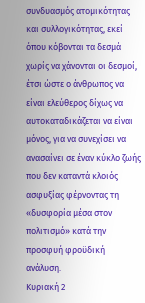συνδυασμός ατομικότητας και συλλογικότητας, εκεί όπου κόβονται τα δεσμά χωρίς να χάνονται οι δεσμοί, έτσι ώστε ο άνθρωπος να είναι ελεύθερος δίχως να αυτοκαταδικάζεται να είναι μόνος, για να συνεχίσει να ανασαίνει σε έναν κύκλο ζωής που δεν καταντά κλοιός ασφυξίας φέρνοντας τη «δυσφορία μέσα στον πολιτισμό» κατά την προσφυή φροϋδική ανάλυση.
Κυριακή 2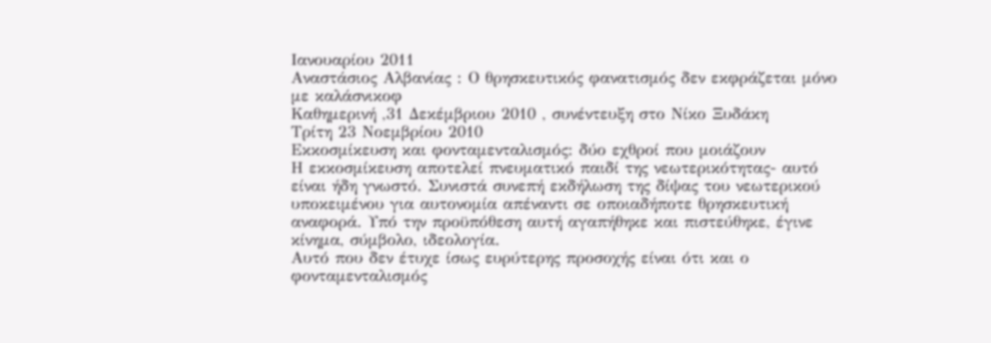Ιανουαρίου 2011
Αναστάσιος Αλβανίας : Ο θρησκευτικός φανατισμός δεν εκφράζεται μόνο με καλάσνικοφ
Καθημερινή ,31 Δεκέμβριου 2010 , συνέντευξη στο Νίκο Ξυδάκη
Τρίτη 23 Νοεμβρίου 2010
Εκκοσμίκευση και φονταμενταλισμός: δύο εχθροί που μοιάζουν
Η εκκοσμίκευση αποτελεί πνευματικό παιδί της νεωτερικότητας- αυτό είναι ήδη γνωστό. Συνιστά συνεπή εκδήλωση της δίψας του νεωτερικού υποκειμένου για αυτονομία απέναντι σε οποιαδήποτε θρησκευτική αναφορά. Υπό την προϋπόθεση αυτή αγαπήθηκε και πιστεύθηκε, έγινε κίνημα, σύμβολο, ιδεολογία.
Αυτό που δεν έτυχε ίσως ευρύτερης προσοχής είναι ότι και ο φονταμενταλισμός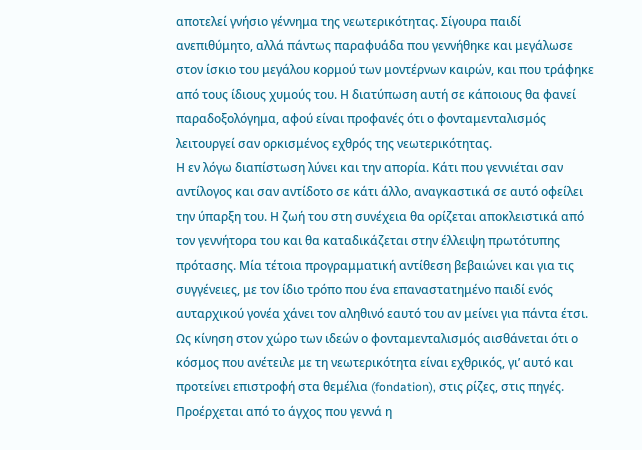αποτελεί γνήσιο γέννημα της νεωτερικότητας. Σίγουρα παιδί ανεπιθύμητο, αλλά πάντως παραφυάδα που γεννήθηκε και μεγάλωσε στον ίσκιο του μεγάλου κορμού των μοντέρνων καιρών, και που τράφηκε από τους ίδιους χυμούς του. Η διατύπωση αυτή σε κάποιους θα φανεί παραδοξολόγημα, αφού είναι προφανές ότι ο φονταμενταλισμός λειτουργεί σαν ορκισμένος εχθρός της νεωτερικότητας.
Η εν λόγω διαπίστωση λύνει και την απορία. Κάτι που γεννιέται σαν αντίλογος και σαν αντίδοτο σε κάτι άλλο, αναγκαστικά σε αυτό οφείλει την ύπαρξη του. Η ζωή του στη συνέχεια θα ορίζεται αποκλειστικά από τον γεννήτορα του και θα καταδικάζεται στην έλλειψη πρωτότυπης πρότασης. Μία τέτοια προγραμματική αντίθεση βεβαιώνει και για τις συγγένειες, με τον ίδιο τρόπο που ένα επαναστατημένο παιδί ενός αυταρχικού γονέα χάνει τον αληθινό εαυτό του αν μείνει για πάντα έτσι.
Ως κίνηση στον χώρο των ιδεών ο φονταμενταλισμός αισθάνεται ότι ο κόσμος που ανέτειλε με τη νεωτερικότητα είναι εχθρικός, γι’ αυτό και προτείνει επιστροφή στα θεμέλια (fondation), στις ρίζες, στις πηγές. Προέρχεται από το άγχος που γεννά η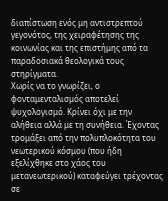διαπίστωση ενός μη αντιστρεπτού γεγονότος, της χειραφέτησης της κοινωνίας και της επιστήμης από τα παραδοσιακά θεολογικά τους στηρίγματα.
Χωρίς να το γνωρίζει, ο φονταμενταλισμός αποτελεί ψυχολογισμό. Κρίνει όχι με την αλήθεια αλλά με τη συνήθεια. Έχοντας τρομάξει από την πολυπλοκότητα του νεωτερικού κόσμου (που ήδη εξελίχθηκε στο χάος του μετανεωτερικού) καταφεύγει τρέχοντας σε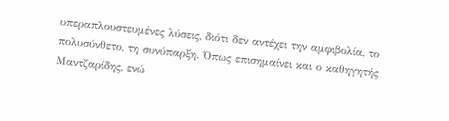υπεραπλουστευμένες λύσεις, διότι δεν αντέχει την αμφιβολία, το πολυσύνθετο, τη συνύπαρξη. Όπως επισημαίνει και ο καθηγητής Μαντζαρίδης, ενώ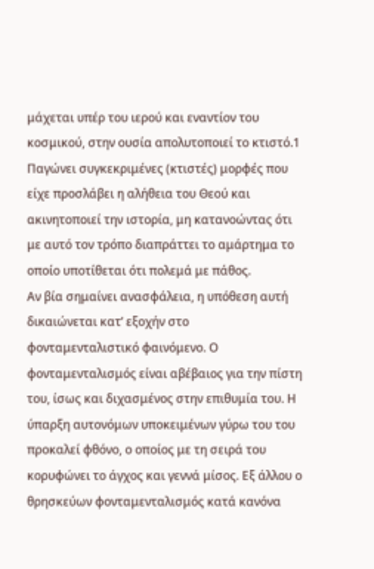μάχεται υπέρ του ιερού και εναντίον του κοσμικού, στην ουσία απολυτοποιεί το κτιστό.1 Παγώνει συγκεκριμένες (κτιστές) μορφές που είχε προσλάβει η αλήθεια του Θεού και ακινητοποιεί την ιστορία, μη κατανοώντας ότι με αυτό τον τρόπο διαπράττει το αμάρτημα το οποίο υποτίθεται ότι πολεμά με πάθος.
Αν βία σημαίνει ανασφάλεια, η υπόθεση αυτή δικαιώνεται κατ’ εξοχήν στο φονταμενταλιστικό φαινόμενο. Ο φονταμενταλισμός είναι αβέβαιος για την πίστη του, ίσως και διχασμένος στην επιθυμία του. Η ύπαρξη αυτονόμων υποκειμένων γύρω του του προκαλεί φθόνο, ο οποίος με τη σειρά του κορυφώνει το άγχος και γεννά μίσος. Εξ άλλου ο θρησκεύων φονταμενταλισμός κατά κανόνα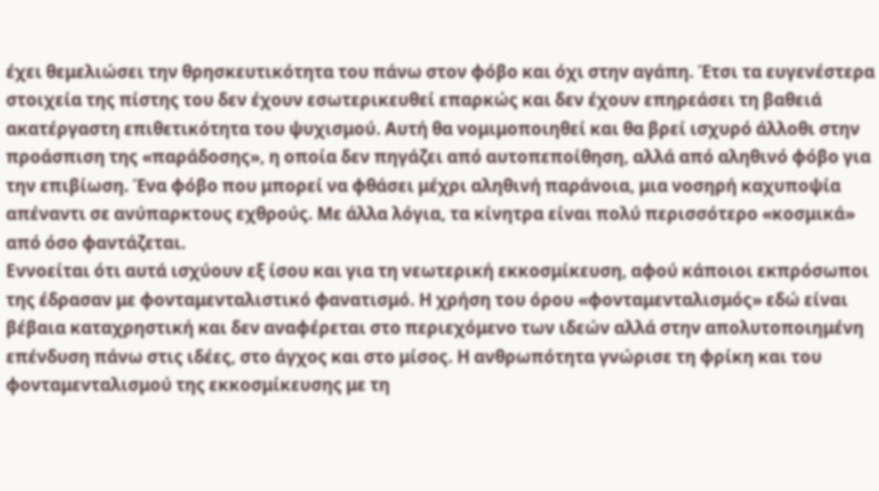έχει θεμελιώσει την θρησκευτικότητα του πάνω στον φόβο και όχι στην αγάπη. Έτσι τα ευγενέστερα στοιχεία της πίστης του δεν έχουν εσωτερικευθεί επαρκώς και δεν έχουν επηρεάσει τη βαθειά ακατέργαστη επιθετικότητα του ψυχισμού. Αυτή θα νομιμοποιηθεί και θα βρεί ισχυρό άλλοθι στην προάσπιση της «παράδοσης», η οποία δεν πηγάζει από αυτοπεποίθηση, αλλά από αληθινό φόβο για την επιβίωση. Ένα φόβο που μπορεί να φθάσει μέχρι αληθινή παράνοια, μια νοσηρή καχυποψία απέναντι σε ανύπαρκτους εχθρούς. Με άλλα λόγια, τα κίνητρα είναι πολύ περισσότερο «κοσμικά» από όσο φαντάζεται.
Εννοείται ότι αυτά ισχύουν εξ ίσου και για τη νεωτερική εκκοσμίκευση, αφού κάποιοι εκπρόσωποι της έδρασαν με φονταμενταλιστικό φανατισμό. Η χρήση του όρου «φονταμενταλισμός» εδώ είναι βέβαια καταχρηστική και δεν αναφέρεται στο περιεχόμενο των ιδεών αλλά στην απολυτοποιημένη επένδυση πάνω στις ιδέες, στο άγχος και στο μίσος. Η ανθρωπότητα γνώρισε τη φρίκη και του φονταμενταλισμού της εκκοσμίκευσης με τη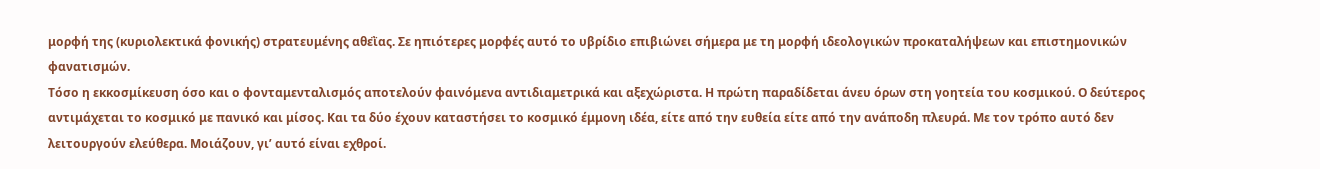μορφή της (κυριολεκτικά φονικής) στρατευμένης αθεῒας. Σε ηπιότερες μορφές αυτό το υβρίδιο επιβιώνει σήμερα με τη μορφή ιδεολογικών προκαταλήψεων και επιστημονικών φανατισμών.
Τόσο η εκκοσμίκευση όσο και ο φονταμενταλισμός αποτελούν φαινόμενα αντιδιαμετρικά και αξεχώριστα. Η πρώτη παραδίδεται άνευ όρων στη γοητεία του κοσμικού. Ο δεύτερος αντιμάχεται το κοσμικό με πανικό και μίσος. Και τα δύο έχουν καταστήσει το κοσμικό έμμονη ιδέα, είτε από την ευθεία είτε από την ανάποδη πλευρά. Με τον τρόπο αυτό δεν λειτουργούν ελεύθερα. Μοιάζουν, γι’ αυτό είναι εχθροί.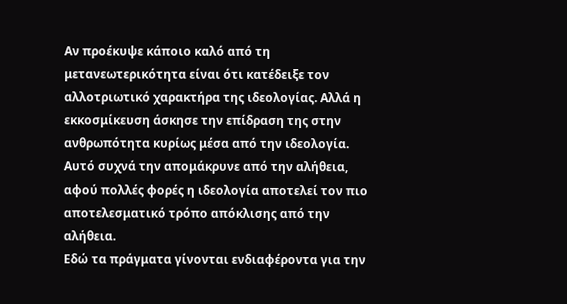Αν προέκυψε κάποιο καλό από τη μετανεωτερικότητα είναι ότι κατέδειξε τον αλλοτριωτικό χαρακτήρα της ιδεολογίας. Αλλά η εκκοσμίκευση άσκησε την επίδραση της στην ανθρωπότητα κυρίως μέσα από την ιδεολογία. Αυτό συχνά την απομάκρυνε από την αλήθεια, αφού πολλές φορές η ιδεολογία αποτελεί τον πιο αποτελεσματικό τρόπο απόκλισης από την αλήθεια.
Εδώ τα πράγματα γίνονται ενδιαφέροντα για την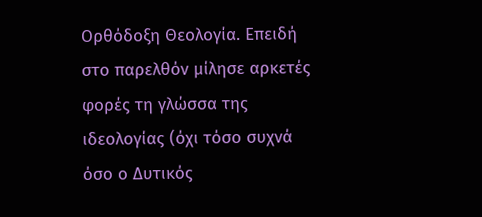Ορθόδοξη Θεολογία. Επειδή στο παρελθόν μίλησε αρκετές φορές τη γλώσσα της ιδεολογίας (όχι τόσο συχνά όσο ο Δυτικός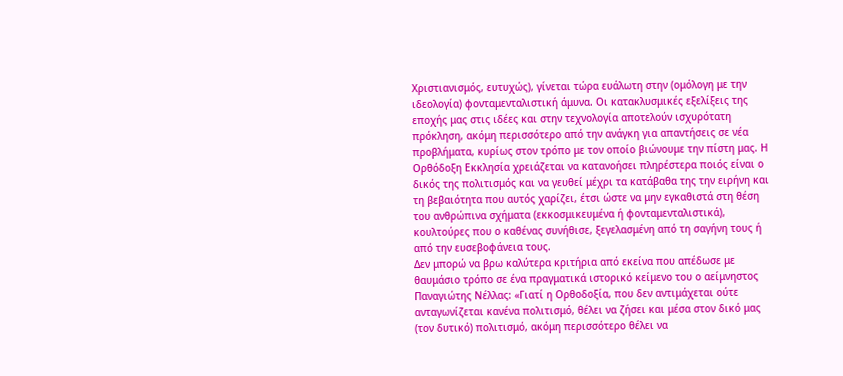Χριστιανισμός, ευτυχώς), γίνεται τώρα ευάλωτη στην (ομόλογη με την ιδεολογία) φονταμενταλιστική άμυνα. Οι κατακλυσμικές εξελίξεις της εποχής μας στις ιδέες και στην τεχνολογία αποτελούν ισχυρότατη πρόκληση, ακόμη περισσότερο από την ανάγκη για απαντήσεις σε νέα προβλήματα, κυρίως στον τρόπο με τον οποίο βιώνουμε την πίστη μας. Η Ορθόδοξη Εκκλησία χρειάζεται να κατανοήσει πληρέστερα ποιός είναι ο δικός της πολιτισμός και να γευθεί μέχρι τα κατάβαθα της την ειρήνη και τη βεβαιότητα που αυτός χαρίζει, έτσι ώστε να μην εγκαθιστά στη θέση του ανθρώπινα σχήματα (εκκοσμικευμένα ή φονταμενταλιστικά), κουλτούρες που ο καθένας συνήθισε, ξεγελασμένη από τη σαγήνη τους ή από την ευσεβοφάνεια τους.
Δεν μπορώ να βρω καλύτερα κριτήρια από εκείνα που απέδωσε με θαυμάσιο τρόπο σε ένα πραγματικά ιστορικό κείμενο του ο αείμνηστος Παναγιώτης Νέλλας: «Γιατί η Ορθοδοξία, που δεν αντιμάχεται ούτε ανταγωνίζεται κανένα πολιτισμό, θέλει να ζήσει και μέσα στον δικό μας (τον δυτικό) πολιτισμό, ακόμη περισσότερο θέλει να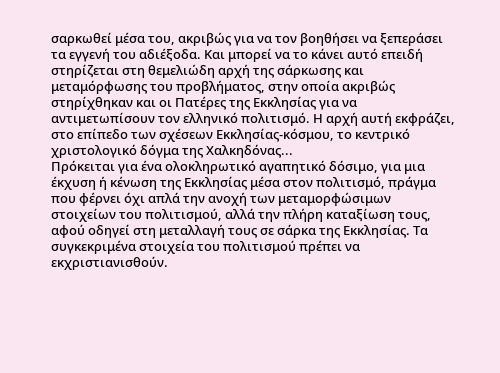σαρκωθεί μέσα του, ακριβώς για να τον βοηθήσει να ξεπεράσει τα εγγενή του αδιέξοδα. Και μπορεί να το κάνει αυτό επειδή στηρίζεται στη θεμελιώδη αρχή της σάρκωσης και μεταμόρφωσης του προβλήματος, στην οποία ακριβώς στηρίχθηκαν και οι Πατέρες της Εκκλησίας για να αντιμετωπίσουν τον ελληνικό πολιτισμό. Η αρχή αυτή εκφράζει, στο επίπεδο των σχέσεων Εκκλησίας-κόσμου, το κεντρικό χριστολογικό δόγμα της Χαλκηδόνας...
Πρόκειται για ένα ολοκληρωτικό αγαπητικό δόσιμο, για μια έκχυση ή κένωση της Εκκλησίας μέσα στον πολιτισμό, πράγμα που φέρνει όχι απλά την ανοχή των μεταμορφώσιμων στοιχείων του πολιτισμού, αλλά την πλήρη καταξίωση τους, αφού οδηγεί στη μεταλλαγή τους σε σάρκα της Εκκλησίας. Τα συγκεκριμένα στοιχεία του πολιτισμού πρέπει να εκχριστιανισθούν.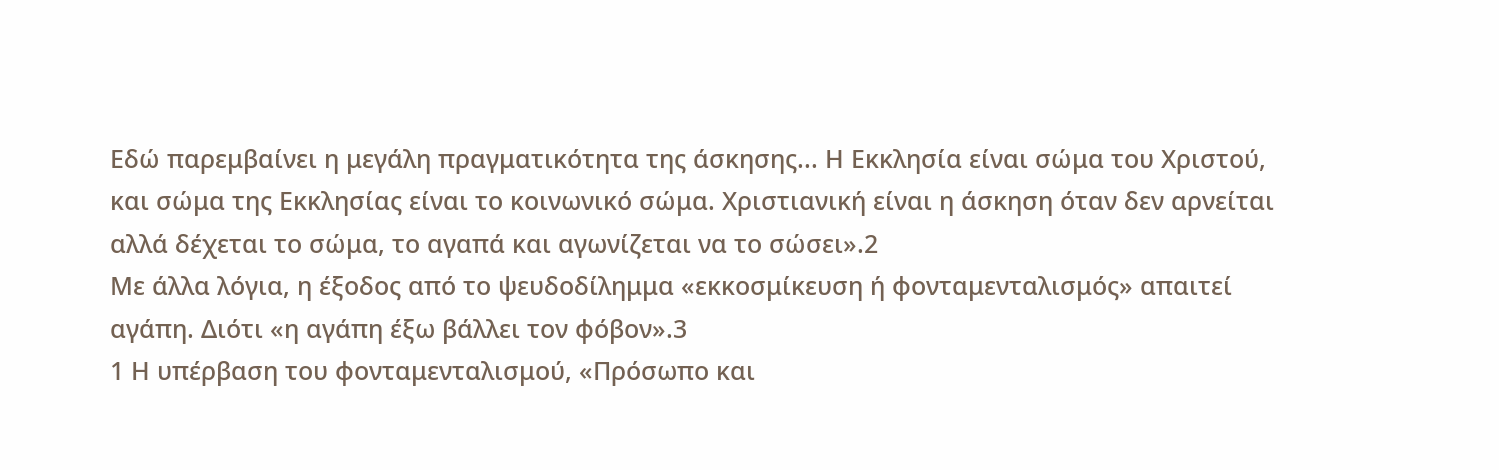Εδώ παρεμβαίνει η μεγάλη πραγματικότητα της άσκησης... Η Εκκλησία είναι σώμα του Χριστού, και σώμα της Εκκλησίας είναι το κοινωνικό σώμα. Χριστιανική είναι η άσκηση όταν δεν αρνείται αλλά δέχεται το σώμα, το αγαπά και αγωνίζεται να το σώσει».2
Με άλλα λόγια, η έξοδος από το ψευδοδίλημμα «εκκοσμίκευση ή φονταμενταλισμός» απαιτεί αγάπη. Διότι «η αγάπη έξω βάλλει τον φόβον».3
1 Η υπέρβαση του φονταμενταλισμού, «Πρόσωπο και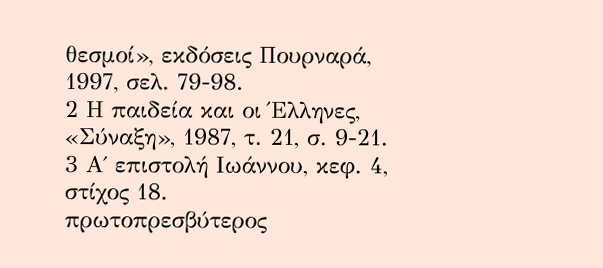θεσμοί», εκδόσεις Πουρναρά, 1997, σελ. 79-98.
2 Η παιδεία και οι Έλληνες, «Σύναξη», 1987, τ. 21, σ. 9-21.
3 Α΄ επιστολή Ιωάννου, κεφ. 4, στίχος 18.
πρωτοπρεσβύτερος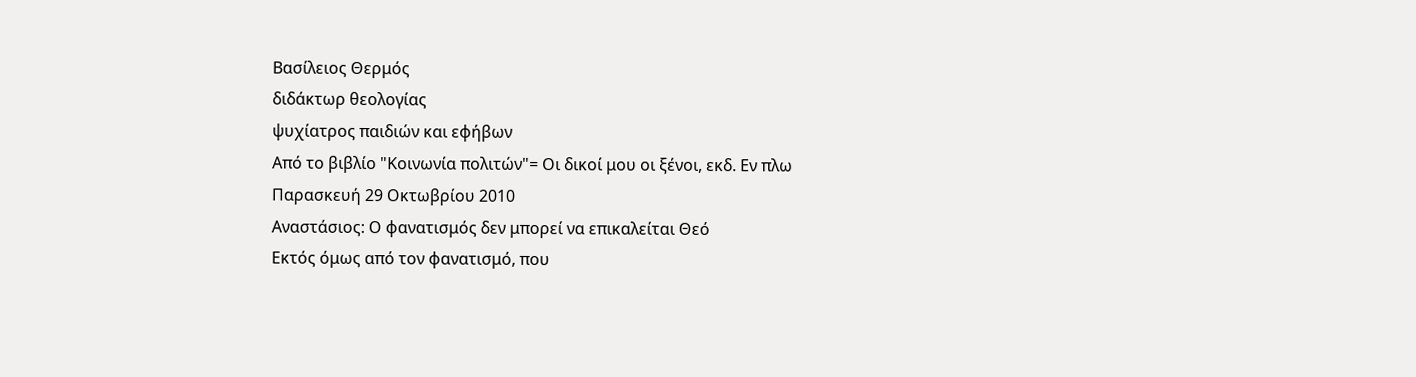Βασίλειος Θερμός
διδάκτωρ θεολογίας
ψυχίατρος παιδιών και εφήβων
Από το βιβλίο "Κοινωνία πολιτών"= Οι δικοί μου οι ξένοι, εκδ. Εν πλω
Παρασκευή 29 Οκτωβρίου 2010
Αναστάσιος: Ο φανατισμός δεν μπορεί να επικαλείται Θεό
Εκτός όμως από τον φανατισμό, που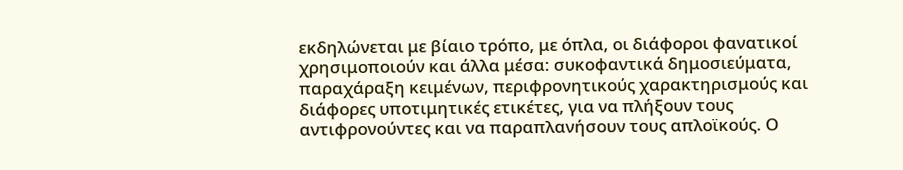εκδηλώνεται με βίαιο τρόπο, με όπλα, οι διάφοροι φανατικοί χρησιμοποιούν και άλλα μέσα: συκοφαντικά δημοσιεύματα, παραχάραξη κειμένων, περιφρονητικούς χαρακτηρισμούς και διάφορες υποτιμητικές ετικέτες, για να πλήξουν τους αντιφρονούντες και να παραπλανήσουν τους απλοϊκούς. Ο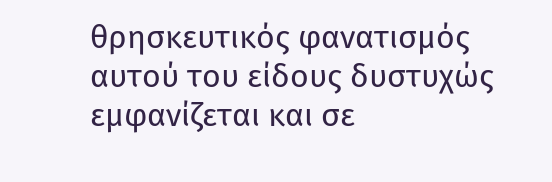θρησκευτικός φανατισμός αυτού του είδους δυστυχώς εμφανίζεται και σε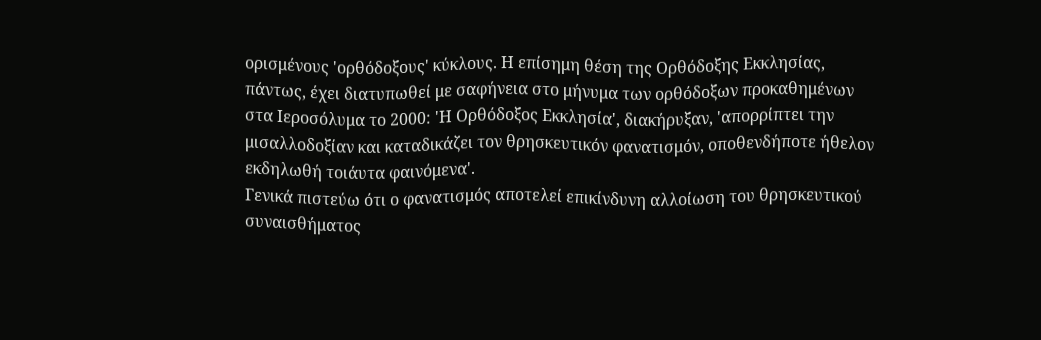ορισμένους 'ορθόδοξους' κύκλους. Η επίσημη θέση της Ορθόδοξης Εκκλησίας, πάντως, έχει διατυπωθεί με σαφήνεια στο μήνυμα των ορθόδοξων προκαθημένων στα Ιεροσόλυμα το 2000: 'Η Ορθόδοξος Εκκλησία', διακήρυξαν, 'απορρίπτει την μισαλλοδοξίαν και καταδικάζει τον θρησκευτικόν φανατισμόν, οποθενδήποτε ήθελον εκδηλωθή τοιάυτα φαινόμενα'.
Γενικά πιστεύω ότι ο φανατισμός αποτελεί επικίνδυνη αλλοίωση του θρησκευτικού συναισθήματος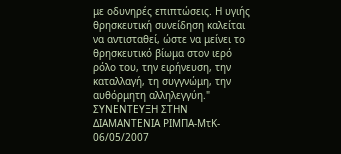με οδυνηρές επιπτώσεις. Η υγιής θρησκευτική συνείδηση καλείται να αντισταθεί, ώστε να μείνει το θρησκευτικό βίωμα στον ιερό ρόλο του, την ειρήνευση, την καταλλαγή, τη συγγνώμη, την αυθόρμητη αλληλεγγύη."
ΣΥΝΕΝΤΕΥΞΗ ΣΤΗΝ ΔΙΑΜΑΝΤΕΝΙΑ ΡΙΜΠΑ-ΜτΚ- 06/05/2007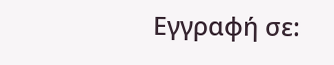Εγγραφή σε: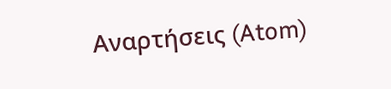Αναρτήσεις (Atom)